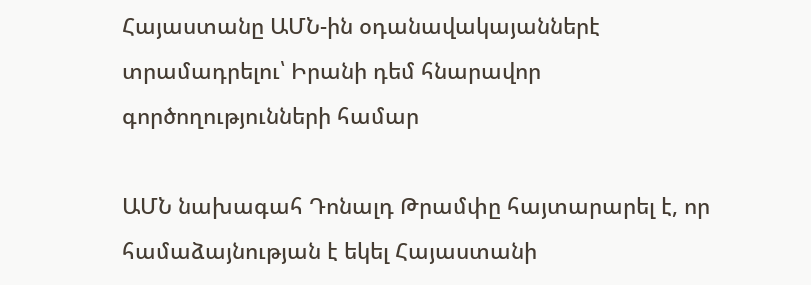Հայաստանը ԱՄՆ-ին օդանավակայաններէ տրամադրելու՝ Իրանի դեմ հնարավոր գործողությունների համար

ԱՄՆ նախագահ Դոնալդ Թրամփը հայտարարել է, որ համաձայնության է եկել Հայաստանի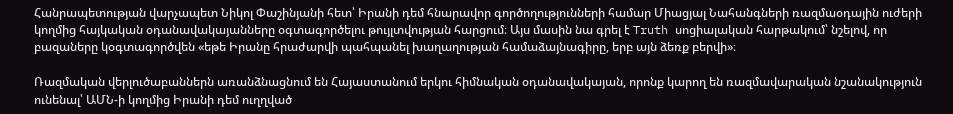Հանրապետության վարչապետ Նիկոլ Փաշինյանի հետ՝ Իրանի դեմ հնարավոր գործողությունների համար Միացյալ Նահանգների ռազմաօդային ուժերի կողմից հայկական օդանավակայանները օգտագործելու թույլտվության հարցում։ Այս մասին նա գրել է Truth սոցիալական հարթակում՝ նշելով, որ բազաները կօգտագործվեն «եթե Իրանը հրաժարվի պահպանել խաղաղության համաձայնագիրը, երբ այն ձեռք բերվի»։

Ռազմական վերլուծաբաններն առանձնացնում են Հայաստանում երկու հիմնական օդանավակայան, որոնք կարող են ռազմավարական նշանակություն ունենալ՝ ԱՄՆ-ի կողմից Իրանի դեմ ուղղված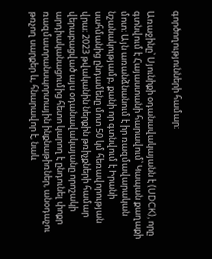գործողությունների համար։

Առաջինը՝ Սյունիքի օդանավակայանն է (UDCK), որը գտնվում է Հայաստանի հարավում՝ Կապան քաղաքի մոտ։ Այն առանձնանում է իր ռազմավարական նշանակությամբ, քանի որ գտնվում է Իրանի սահմանից ընդամենը մոտ 50 կմ հեռավորության վրա։ 2023 թվականին ներքին թռիչքների համար վերաբացված այս օդանավակայանը որոշակի արդիականացումից հետո կարող է ընդունել փոքր ռազմատրանսպորտային ինքնաթիռներ, անօդաչու թռչող սարքեր և, հնարավոր է, նաև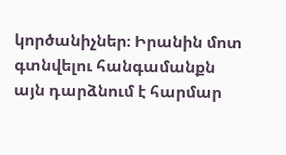կործանիչներ։ Իրանին մոտ գտնվելու հանգամանքն այն դարձնում է հարմար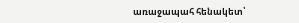առաջապահ հենակետ՝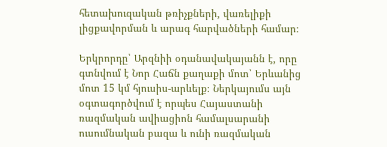հետախուզական թռիչքների, վառելիքի լիցքավորման և արագ հարվածների համար։

Երկրորդը՝ Արզնիի օդանավակայանն է, որը գտնվում է Նոր Հաճն քաղաքի մոտ՝ Երևանից մոտ 15 կմ հյուսիս-արևելք։ Ներկայումս այն օգտագործվում է որպես Հայաստանի ռազմական ավիացիոն համալսարանի ուսումնական բազա և ունի ռազմական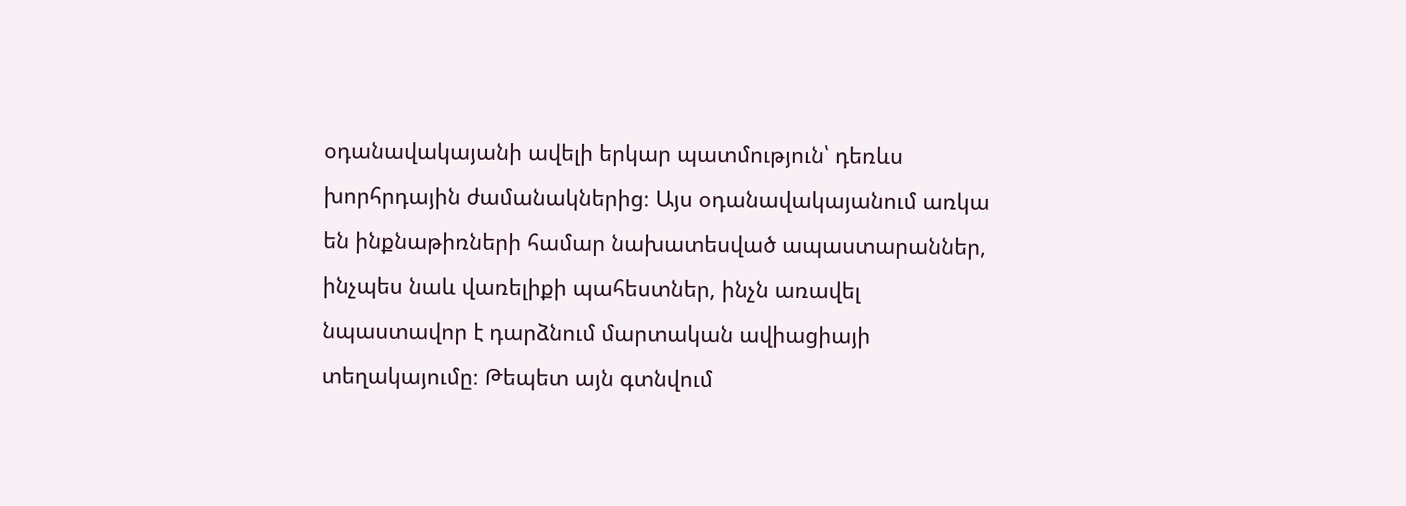օդանավակայանի ավելի երկար պատմություն՝ դեռևս խորհրդային ժամանակներից։ Այս օդանավակայանում առկա են ինքնաթիռների համար նախատեսված ապաստարաններ, ինչպես նաև վառելիքի պահեստներ, ինչն առավել նպաստավոր է դարձնում մարտական ավիացիայի տեղակայումը։ Թեպետ այն գտնվում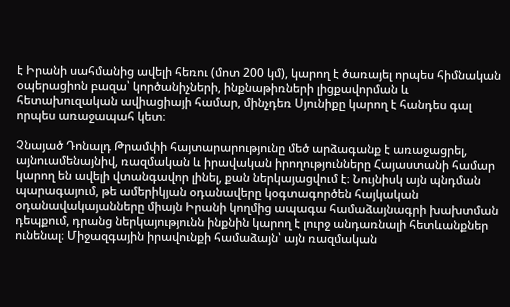է Իրանի սահմանից ավելի հեռու (մոտ 200 կմ), կարող է ծառայել որպես հիմնական օպերացիոն բազա՝ կործանիչների, ինքնաթիռների լիցքավորման և հետախուզական ավիացիայի համար, մինչդեռ Սյունիքը կարող է հանդես գալ որպես առաջապահ կետ։

Չնայած Դոնալդ Թրամփի հայտարարությունը մեծ արձագանք է առաջացրել, այնուամենայնիվ, ռազմական և իրավական իրողությունները Հայաստանի համար կարող են ավելի վտանգավոր լինել, քան ներկայացվում է։ Նույնիսկ այն պնդման պարագայում, թե ամերիկյան օդանավերը կօգտագործեն հայկական օդանավակայանները միայն Իրանի կողմից ապագա համաձայնագրի խախտման դեպքում, դրանց ներկայությունն ինքնին կարող է լուրջ անդառնալի հետևանքներ ունենալ։ Միջազգային իրավունքի համաձայն՝ այն ռազմական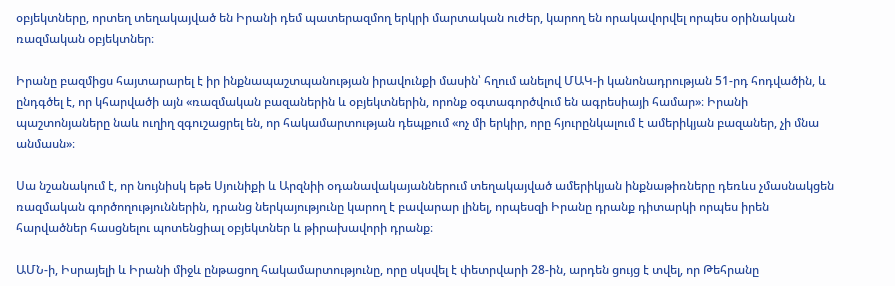օբյեկտները, որտեղ տեղակայված են Իրանի դեմ պատերազմող երկրի մարտական ուժեր, կարող են որակավորվել որպես օրինական ռազմական օբյեկտներ։

Իրանը բազմիցս հայտարարել է իր ինքնապաշտպանության իրավունքի մասին՝ հղում անելով ՄԱԿ-ի կանոնադրության 51-րդ հոդվածին, և ընդգծել է, որ կհարվածի այն «ռազմական բազաներին և օբյեկտներին, որոնք օգտագործվում են ագրեսիայի համար»։ Իրանի պաշտոնյաները նաև ուղիղ զգուշացրել են, որ հակամարտության դեպքում «ոչ մի երկիր, որը հյուրընկալում է ամերիկյան բազաներ, չի մնա անմասն»։

Սա նշանակում է, որ նույնիսկ եթե Սյունիքի և Արզնիի օդանավակայաններում տեղակայված ամերիկյան ինքնաթիռները դեռևս չմասնակցեն ռազմական գործողություններին, դրանց ներկայությունը կարող է բավարար լինել, որպեսզի Իրանը դրանք դիտարկի որպես իրեն հարվածներ հասցնելու պոտենցիալ օբյեկտներ և թիրախավորի դրանք։

ԱՄՆ-ի, Իսրայելի և Իրանի միջև ընթացող հակամարտությունը, որը սկսվել է փետրվարի 28-ին, արդեն ցույց է տվել, որ Թեհրանը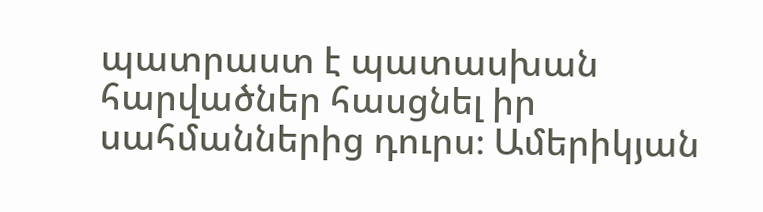պատրաստ է պատասխան հարվածներ հասցնել իր սահմաններից դուրս։ Ամերիկյան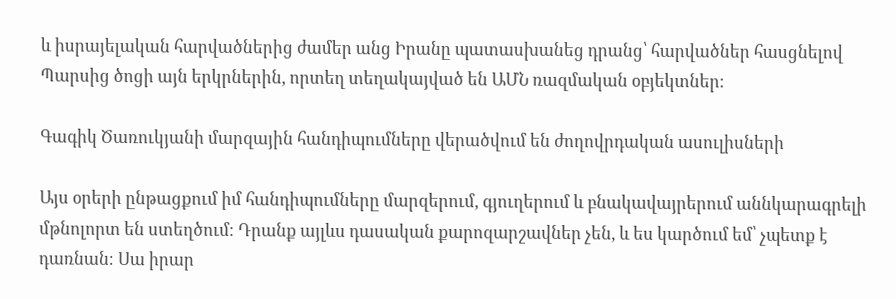և իսրայելական հարվածներից ժամեր անց Իրանը պատասխանեց դրանց՝ հարվածներ հասցնելով Պարսից ծոցի այն երկրներին, որտեղ տեղակայված են ԱՄՆ ռազմական օբյեկտներ։

Գագիկ Ծառուկյանի մարզային հանդիպումները վերածվում են ժողովրդական ասուլիսների

Այս օրերի ընթացքում իմ հանդիպումները մարզերում, գյուղերում և բնակավայրերում աննկարագրելի մթնոլորտ են ստեղծում։ Դրանք այլևս դասական քարոզարշավներ չեն, և ես կարծում եմ՝ չպետք է դառնան։ Սա իրար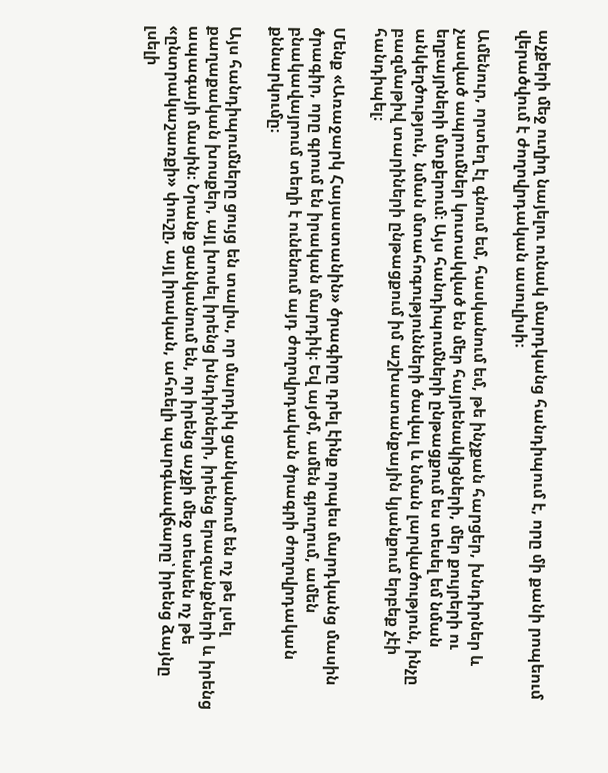աչքերի մեջ ուղիղ նայելու ունակ մարդկանց հանդիպում է, որը մի քանի րոպեում վերածվում է ժողովրդական ասուլիսի։

Ամենուր, որտեղ էլ գնում եմ, հասկանում եմ, թե ինչքան հարցեր, խնդիրներ և չասված ապրումներ կուտակված են մեր հայրենակիցների, մեր քույրերի ու եղբայրների մտքերում։ Այս հանդիպումների ընթացքում ես տեսել եմ նման անկեղծություն, նման մտահոգությունների ծավալ և նման լարվածություն, ինչը բազմաթիվ տարիների ընթացքում իմ աշխատանքային կյանքում երբեք չէի հանդիպել։

Մենք «Առաջարկ Հայաստանին» ծրագիրը դրել էինք որպես մարդկանց մասին ծրագիր, որը գրում են իրական մարդիկ։ Եվ այժմ, ամեն գյուղում, ամեն բնակավայրում տեղի է ունենում այդ ժողովրդական ծրագրի ժողովրդական քննարկումը։

Այս հանդիպումները ցույց են տալիս, որ մարդիկ ցանկանում են ոչ թե լսել քաղաքական խոսքեր, այլ խոսել իրենց խնդիրների, իրենց երազանքների և իրենց ապագայի մասին։ Նրանք ցանկանում են, որ իրենց աչքի մեջ տեսնեն ոչ թե «ընտրակաշառքի» փուշը, այլ իրական, ահռելի պարգևավճարը՝ իրենց ձայնը լսելի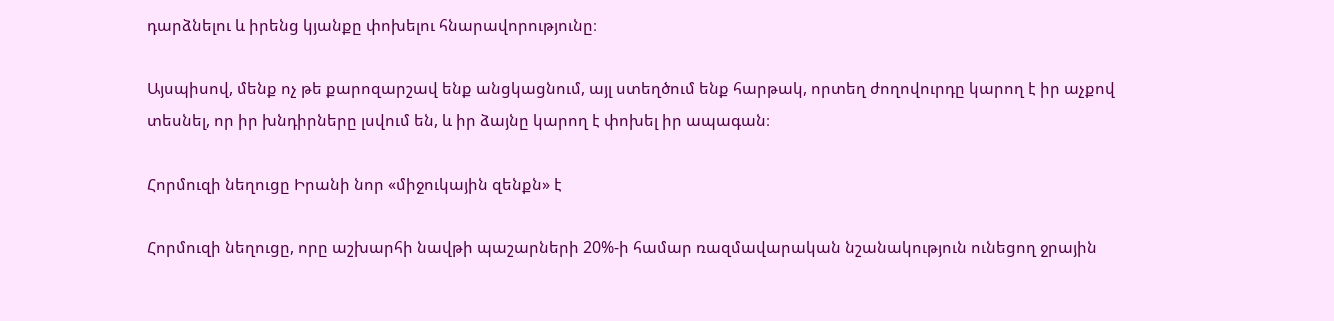դարձնելու և իրենց կյանքը փոխելու հնարավորությունը։

Այսպիսով, մենք ոչ թե քարոզարշավ ենք անցկացնում, այլ ստեղծում ենք հարթակ, որտեղ ժողովուրդը կարող է իր աչքով տեսնել, որ իր խնդիրները լսվում են, և իր ձայնը կարող է փոխել իր ապագան։

Հորմուզի նեղուցը Իրանի նոր «միջուկային զենքն» է

Հորմուզի նեղուցը, որը աշխարհի նավթի պաշարների 20%-ի համար ռազմավարական նշանակություն ունեցող ջրային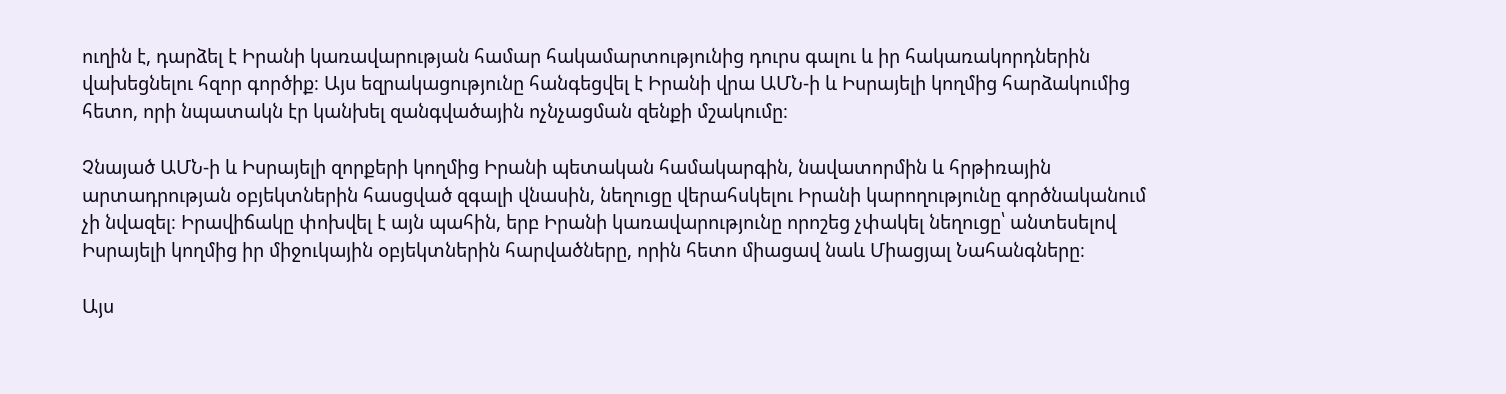ուղին է, դարձել է Իրանի կառավարության համար հակամարտությունից դուրս գալու և իր հակառակորդներին վախեցնելու հզոր գործիք։ Այս եզրակացությունը հանգեցվել է Իրանի վրա ԱՄՆ-ի և Իսրայելի կողմից հարձակումից հետո, որի նպատակն էր կանխել զանգվածային ոչնչացման զենքի մշակումը։

Չնայած ԱՄՆ-ի և Իսրայելի զորքերի կողմից Իրանի պետական համակարգին, նավատորմին և հրթիռային արտադրության օբյեկտներին հասցված զգալի վնասին, նեղուցը վերահսկելու Իրանի կարողությունը գործնականում չի նվազել։ Իրավիճակը փոխվել է այն պահին, երբ Իրանի կառավարությունը որոշեց չփակել նեղուցը՝ անտեսելով Իսրայելի կողմից իր միջուկային օբյեկտներին հարվածները, որին հետո միացավ նաև Միացյալ Նահանգները։

Այս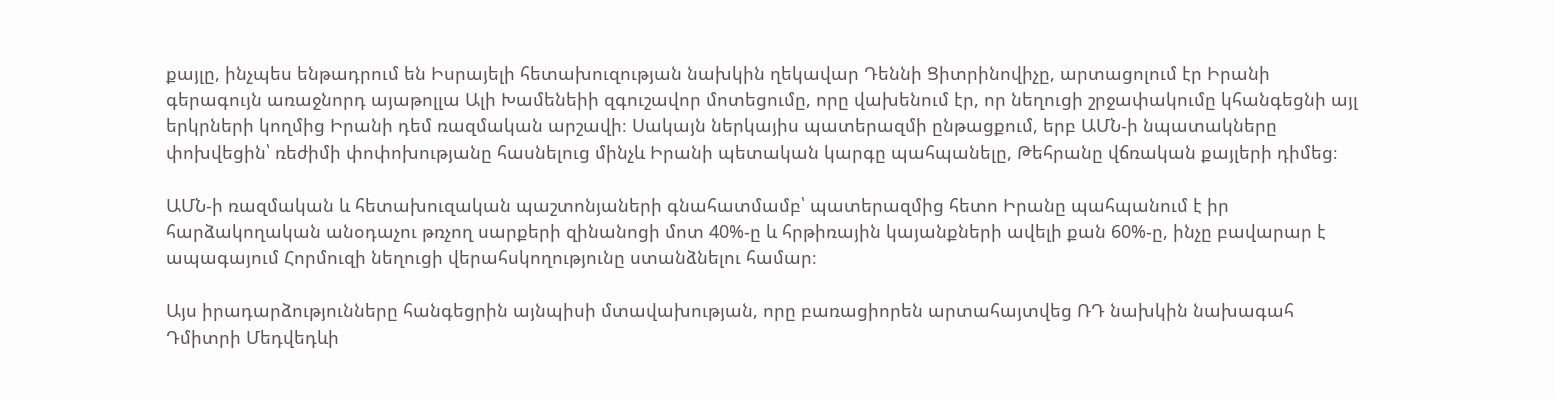քայլը, ինչպես ենթադրում են Իսրայելի հետախուզության նախկին ղեկավար Դեննի Ցիտրինովիչը, արտացոլում էր Իրանի գերագույն առաջնորդ այաթոլլա Ալի Խամենեիի զգուշավոր մոտեցումը, որը վախենում էր, որ նեղուցի շրջափակումը կհանգեցնի այլ երկրների կողմից Իրանի դեմ ռազմական արշավի։ Սակայն ներկայիս պատերազմի ընթացքում, երբ ԱՄՆ-ի նպատակները փոխվեցին՝ ռեժիմի փոփոխությանը հասնելուց մինչև Իրանի պետական կարգը պահպանելը, Թեհրանը վճռական քայլերի դիմեց։

ԱՄՆ-ի ռազմական և հետախուզական պաշտոնյաների գնահատմամբ՝ պատերազմից հետո Իրանը պահպանում է իր հարձակողական անօդաչու թռչող սարքերի զինանոցի մոտ 40%-ը և հրթիռային կայանքների ավելի քան 60%-ը, ինչը բավարար է ապագայում Հորմուզի նեղուցի վերահսկողությունը ստանձնելու համար։

Այս իրադարձությունները հանգեցրին այնպիսի մտավախության, որը բառացիորեն արտահայտվեց ՌԴ նախկին նախագահ Դմիտրի Մեդվեդևի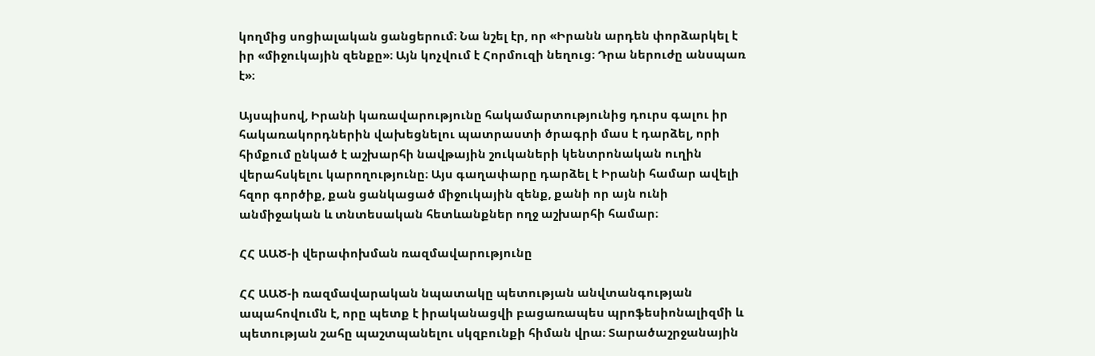կողմից սոցիալական ցանցերում։ Նա նշել էր, որ «Իրանն արդեն փորձարկել է իր «միջուկային զենքը»։ Այն կոչվում է Հորմուզի նեղուց։ Դրա ներուժը անսպառ է»։

Այսպիսով, Իրանի կառավարությունը հակամարտությունից դուրս գալու իր հակառակորդներին վախեցնելու պատրաստի ծրագրի մաս է դարձել, որի հիմքում ընկած է աշխարհի նավթային շուկաների կենտրոնական ուղին վերահսկելու կարողությունը։ Այս գաղափարը դարձել է Իրանի համար ավելի հզոր գործիք, քան ցանկացած միջուկային զենք, քանի որ այն ունի անմիջական և տնտեսական հետևանքներ ողջ աշխարհի համար։

ՀՀ ԱԱԾ-ի վերափոխման ռազմավարությունը

ՀՀ ԱԱԾ-ի ռազմավարական նպատակը պետության անվտանգության ապահովումն է, որը պետք է իրականացվի բացառապես պրոֆեսիոնալիզմի և պետության շահը պաշտպանելու սկզբունքի հիման վրա։ Տարածաշրջանային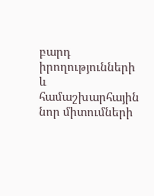բարդ իրողությունների և համաշխարհային նոր միտումների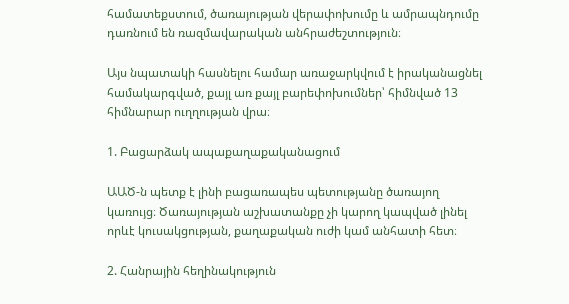համատեքստում, ծառայության վերափոխումը և ամրապնդումը դառնում են ռազմավարական անհրաժեշտություն։

Այս նպատակի հասնելու համար առաջարկվում է իրականացնել համակարգված, քայլ առ քայլ բարեփոխումներ՝ հիմնված 13 հիմնարար ուղղության վրա։

1. Բացարձակ ապաքաղաքականացում

ԱԱԾ-ն պետք է լինի բացառապես պետությանը ծառայող կառույց։ Ծառայության աշխատանքը չի կարող կապված լինել որևէ կուսակցության, քաղաքական ուժի կամ անհատի հետ։

2. Հանրային հեղինակություն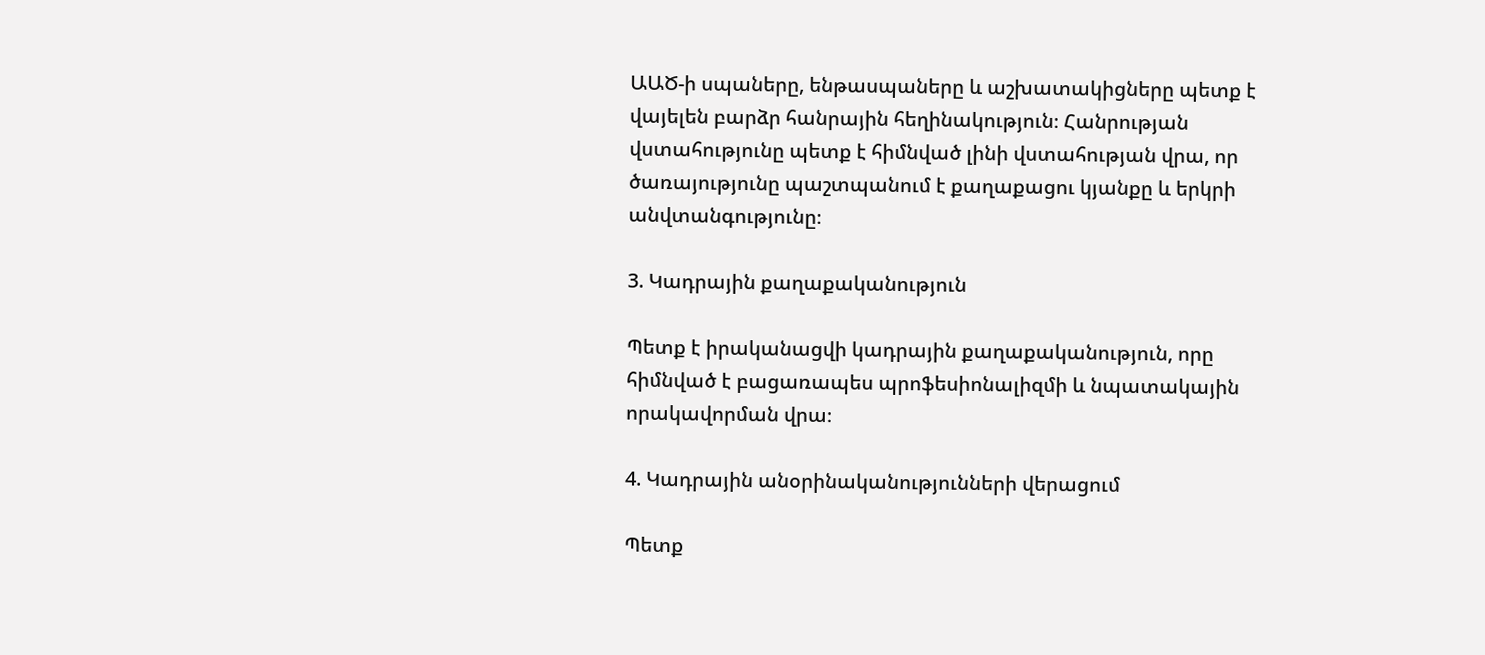ԱԱԾ-ի սպաները, ենթասպաները և աշխատակիցները պետք է վայելեն բարձր հանրային հեղինակություն։ Հանրության վստահությունը պետք է հիմնված լինի վստահության վրա, որ ծառայությունը պաշտպանում է քաղաքացու կյանքը և երկրի անվտանգությունը։

3. Կադրային քաղաքականություն

Պետք է իրականացվի կադրային քաղաքականություն, որը հիմնված է բացառապես պրոֆեսիոնալիզմի և նպատակային որակավորման վրա։

4. Կադրային անօրինականությունների վերացում

Պետք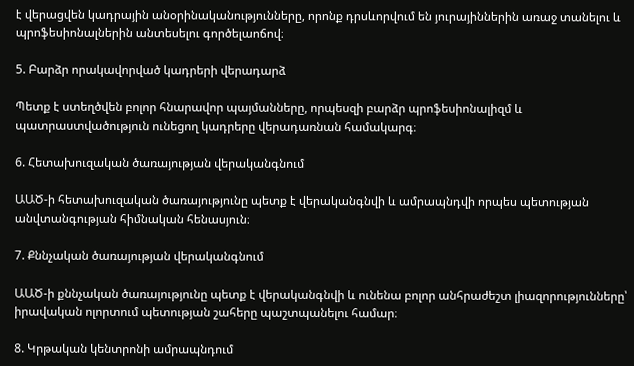է վերացվեն կադրային անօրինականությունները, որոնք դրսևորվում են յուրայիններին առաջ տանելու և պրոֆեսիոնալներին անտեսելու գործելաոճով։

5. Բարձր որակավորված կադրերի վերադարձ

Պետք է ստեղծվեն բոլոր հնարավոր պայմանները, որպեսզի բարձր պրոֆեսիոնալիզմ և պատրաստվածություն ունեցող կադրերը վերադառնան համակարգ։

6. Հետախուզական ծառայության վերականգնում

ԱԱԾ-ի հետախուզական ծառայությունը պետք է վերականգնվի և ամրապնդվի որպես պետության անվտանգության հիմնական հենասյուն։

7. Քննչական ծառայության վերականգնում

ԱԱԾ-ի քննչական ծառայությունը պետք է վերականգնվի և ունենա բոլոր անհրաժեշտ լիազորությունները՝ իրավական ոլորտում պետության շահերը պաշտպանելու համար։

8. Կրթական կենտրոնի ամրապնդում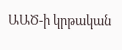ԱԱԾ-ի կրթական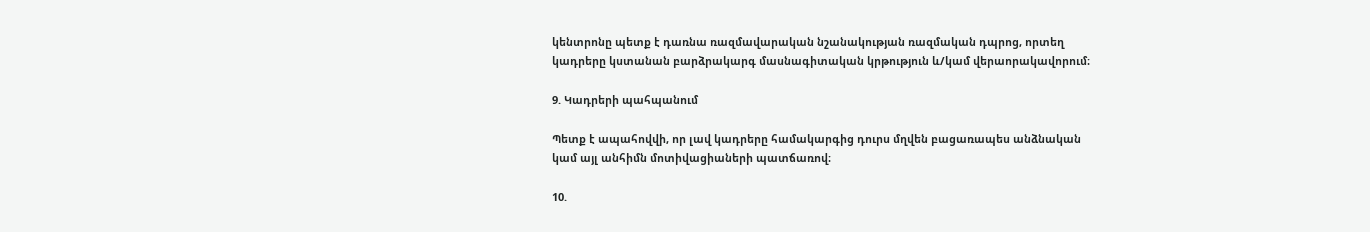կենտրոնը պետք է դառնա ռազմավարական նշանակության ռազմական դպրոց, որտեղ կադրերը կստանան բարձրակարգ մասնագիտական կրթություն և/կամ վերաորակավորում։

9. Կադրերի պահպանում

Պետք է ապահովվի, որ լավ կադրերը համակարգից դուրս մղվեն բացառապես անձնական կամ այլ անհիմն մոտիվացիաների պատճառով։

10.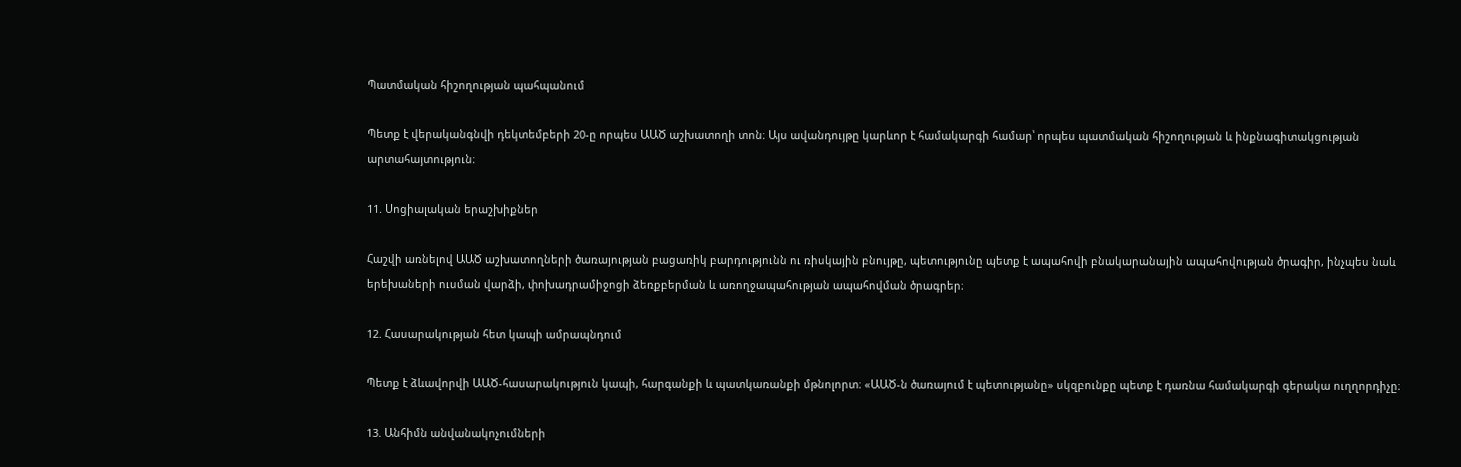Պատմական հիշողության պահպանում

Պետք է վերականգնվի դեկտեմբերի 20-ը որպես ԱԱԾ աշխատողի տոն։ Այս ավանդույթը կարևոր է համակարգի համար՝ որպես պատմական հիշողության և ինքնագիտակցության արտահայտություն։

11. Սոցիալական երաշխիքներ

Հաշվի առնելով ԱԱԾ աշխատողների ծառայության բացառիկ բարդությունն ու ռիսկային բնույթը, պետությունը պետք է ապահովի բնակարանային ապահովության ծրագիր, ինչպես նաև երեխաների ուսման վարձի, փոխադրամիջոցի ձեռքբերման և առողջապահության ապահովման ծրագրեր։

12. Հասարակության հետ կապի ամրապնդում

Պետք է ձևավորվի ԱԱԾ-հասարակություն կապի, հարգանքի և պատկառանքի մթնոլորտ։ «ԱԱԾ-ն ծառայում է պետությանը» սկզբունքը պետք է դառնա համակարգի գերակա ուղղորդիչը։

13. Անհիմն անվանակոչումների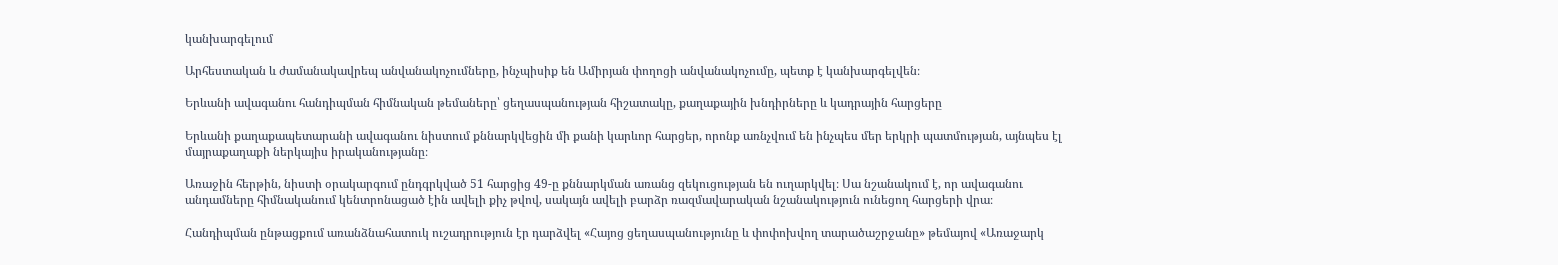կանխարգելում

Արհեստական և ժամանակավրեպ անվանակոչումները, ինչպիսիք են Ամիրյան փողոցի անվանակոչումը, պետք է կանխարգելվեն։

Երևանի ավագանու հանդիպման հիմնական թեմաները՝ ցեղասպանության հիշատակը, քաղաքային խնդիրները և կադրային հարցերը

Երևանի քաղաքապետարանի ավագանու նիստում քննարկվեցին մի քանի կարևոր հարցեր, որոնք առնչվում են ինչպես մեր երկրի պատմության, այնպես էլ մայրաքաղաքի ներկայիս իրականությանը։

Առաջին հերթին, նիստի օրակարգում ընդգրկված 51 հարցից 49-ը քննարկման առանց զեկուցության են ուղարկվել։ Սա նշանակում է, որ ավագանու անդամները հիմնականում կենտրոնացած էին ավելի քիչ թվով, սակայն ավելի բարձր ռազմավարական նշանակություն ունեցող հարցերի վրա։

Հանդիպման ընթացքում առանձնահատուկ ուշադրություն էր դարձվել «Հայոց ցեղասպանությունը և փոփոխվող տարածաշրջանը» թեմայով «Առաջարկ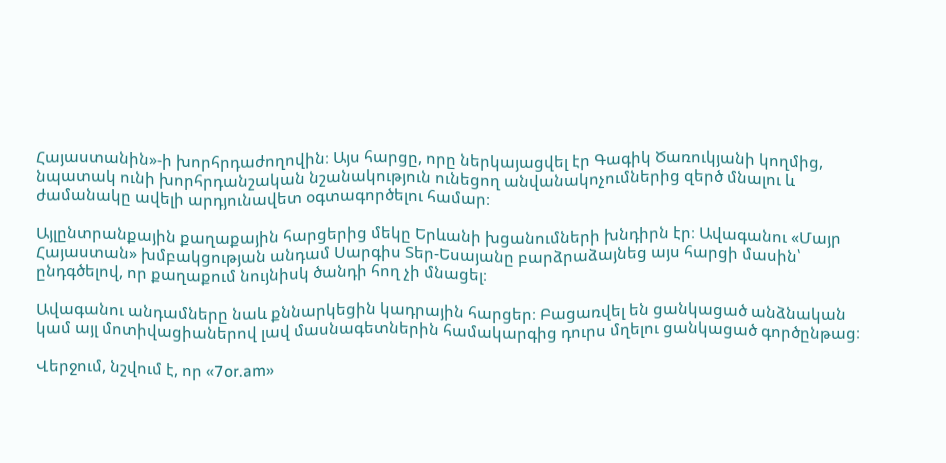Հայաստանին»-ի խորհրդաժողովին։ Այս հարցը, որը ներկայացվել էր Գագիկ Ծառուկյանի կողմից, նպատակ ունի խորհրդանշական նշանակություն ունեցող անվանակոչումներից զերծ մնալու և ժամանակը ավելի արդյունավետ օգտագործելու համար։

Այլընտրանքային քաղաքային հարցերից մեկը Երևանի խցանումների խնդիրն էր։ Ավագանու «Մայր Հայաստան» խմբակցության անդամ Սարգիս Տեր-Եսայանը բարձրաձայնեց այս հարցի մասին՝ ընդգծելով, որ քաղաքում նույնիսկ ծանդի հող չի մնացել։

Ավագանու անդամները նաև քննարկեցին կադրային հարցեր։ Բացառվել են ցանկացած անձնական կամ այլ մոտիվացիաներով լավ մասնագետներին համակարգից դուրս մղելու ցանկացած գործընթաց։

Վերջում, նշվում է, որ «7or.am»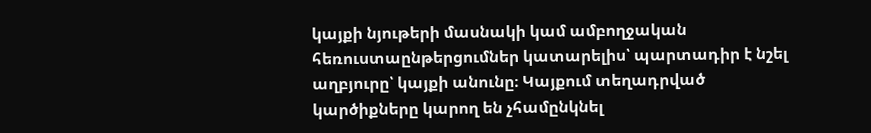կայքի նյութերի մասնակի կամ ամբողջական հեռուստաընթերցումներ կատարելիս՝ պարտադիր է նշել աղբյուրը՝ կայքի անունը։ Կայքում տեղադրված կարծիքները կարող են չհամընկնել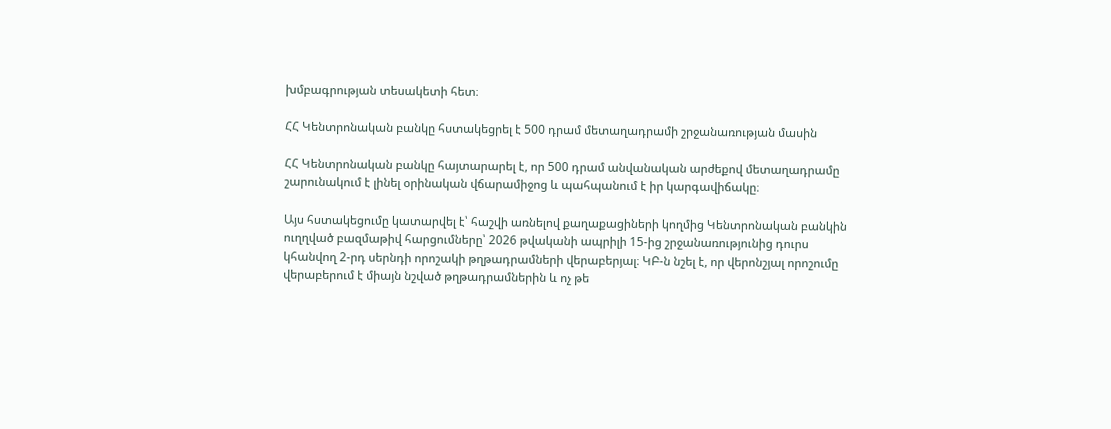խմբագրության տեսակետի հետ։

ՀՀ Կենտրոնական բանկը հստակեցրել է 500 դրամ մետաղադրամի շրջանառության մասին

ՀՀ Կենտրոնական բանկը հայտարարել է, որ 500 դրամ անվանական արժեքով մետաղադրամը շարունակում է լինել օրինական վճարամիջոց և պահպանում է իր կարգավիճակը։

Այս հստակեցումը կատարվել է՝ հաշվի առնելով քաղաքացիների կողմից Կենտրոնական բանկին ուղղված բազմաթիվ հարցումները՝ 2026 թվականի ապրիլի 15-ից շրջանառությունից դուրս կհանվող 2-րդ սերնդի որոշակի թղթադրամների վերաբերյալ։ ԿԲ-ն նշել է, որ վերոնշյալ որոշումը վերաբերում է միայն նշված թղթադրամներին և ոչ թե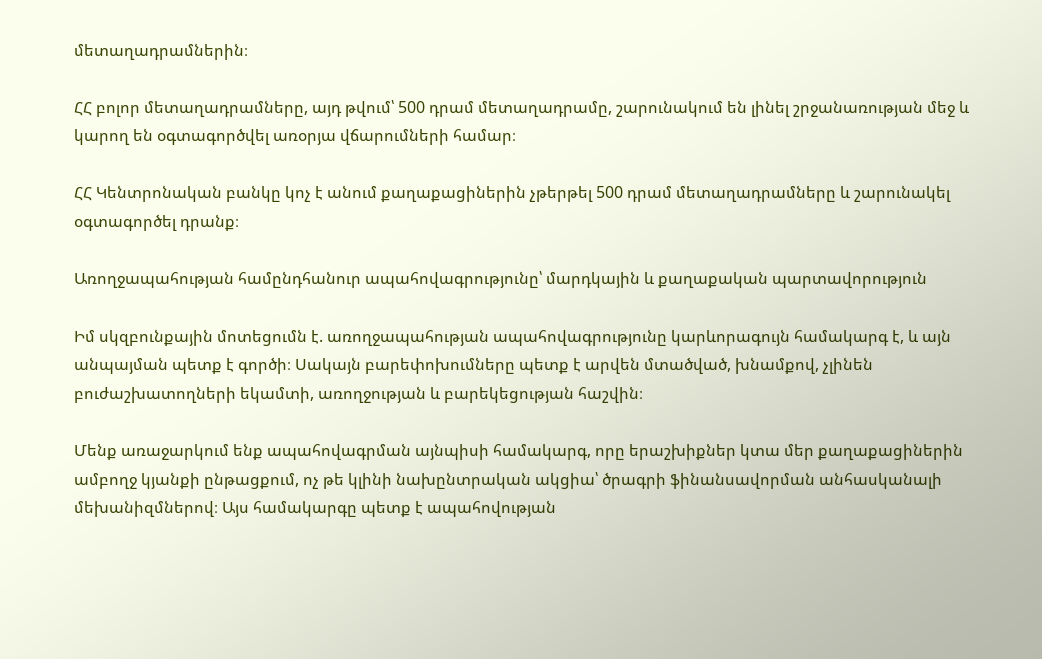մետաղադրամներին։

ՀՀ բոլոր մետաղադրամները, այդ թվում՝ 500 դրամ մետաղադրամը, շարունակում են լինել շրջանառության մեջ և կարող են օգտագործվել առօրյա վճարումների համար։

ՀՀ Կենտրոնական բանկը կոչ է անում քաղաքացիներին չթերթել 500 դրամ մետաղադրամները և շարունակել օգտագործել դրանք։

Առողջապահության համընդհանուր ապահովագրությունը՝ մարդկային և քաղաքական պարտավորություն

Իմ սկզբունքային մոտեցումն է. առողջապահության ապահովագրությունը կարևորագույն համակարգ է, և այն անպայման պետք է գործի։ Սակայն բարեփոխումները պետք է արվեն մտածված, խնամքով, չլինեն բուժաշխատողների եկամտի, առողջության և բարեկեցության հաշվին։

Մենք առաջարկում ենք ապահովագրման այնպիսի համակարգ, որը երաշխիքներ կտա մեր քաղաքացիներին ամբողջ կյանքի ընթացքում, ոչ թե կլինի նախընտրական ակցիա՝ ծրագրի ֆինանսավորման անհասկանալի մեխանիզմներով։ Այս համակարգը պետք է ապահովության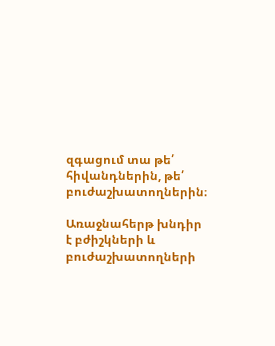զգացում տա թե՛ հիվանդներին, թե՛ բուժաշխատողներին։

Առաջնահերթ խնդիր է բժիշկների և բուժաշխատողների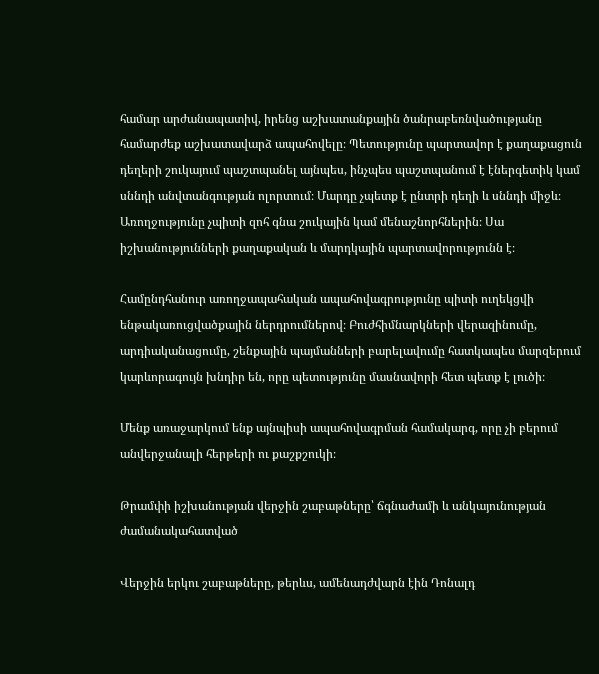համար արժանապատիվ, իրենց աշխատանքային ծանրաբեռնվածությանը համարժեք աշխատավարձ ապահովելը։ Պետությունը պարտավոր է քաղաքացուն դեղերի շուկայում պաշտպանել այնպես, ինչպես պաշտպանում է էներգետիկ կամ սննդի անվտանգության ոլորտում։ Մարդը չպետք է ընտրի դեղի և սննդի միջև։ Առողջությունը չպիտի զոհ գնա շուկային կամ մենաշնորհներին։ Սա իշխանությունների քաղաքական և մարդկային պարտավորությունն է։

Համընդհանուր առողջապահական ապահովագրությունը պիտի ուղեկցվի ենթակառուցվածքային ներդրումներով։ Բուժհիմնարկների վերազինումը, արդիականացումը, շենքային պայմանների բարելավումը հատկապես մարզերում կարևորագույն խնդիր են, որը պետությունը մասնավորի հետ պետք է լուծի։

Մենք առաջարկում ենք այնպիսի ապահովագրման համակարգ, որը չի բերում անվերջանալի հերթերի ու քաշքշուկի։

Թրամփի իշխանության վերջին շաբաթները՝ ճգնաժամի և անկայունության ժամանակահատված

Վերջին երկու շաբաթները, թերևս, ամենադժվարն էին Դոնալդ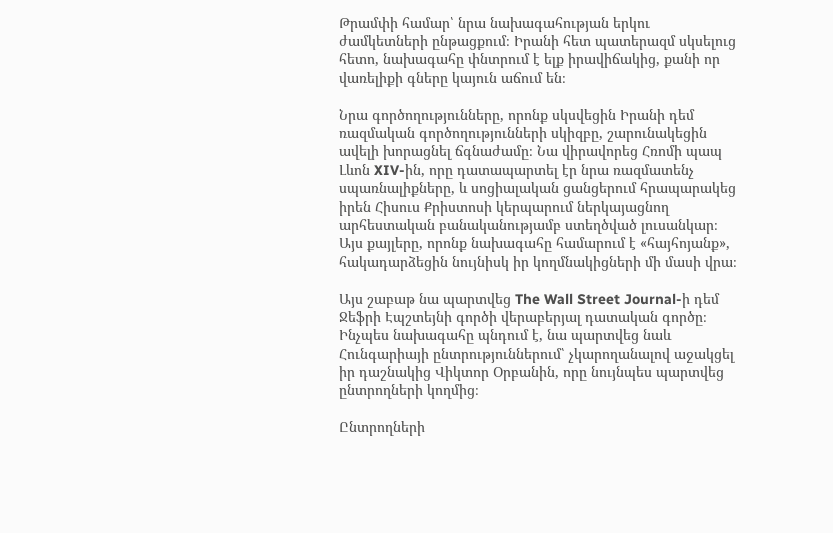Թրամփի համար՝ նրա նախագահության երկու ժամկետների ընթացքում։ Իրանի հետ պատերազմ սկսելուց հետո, նախագահը փնտրում է ելք իրավիճակից, քանի որ վառելիքի գները կայուն աճում են։

Նրա գործողությունները, որոնք սկսվեցին Իրանի դեմ ռազմական գործողությունների սկիզբը, շարունակեցին ավելի խորացնել ճգնաժամը։ Նա վիրավորեց Հռոմի պապ Լևոն XIV-ին, որը դատապարտել էր նրա ռազմատենչ սպառնալիքները, և սոցիալական ցանցերում հրապարակեց իրեն Հիսուս Քրիստոսի կերպարում ներկայացնող արհեստական բանականությամբ ստեղծված լուսանկար։ Այս քայլերը, որոնք նախագահը համարում է «հայհոյանք», հակադարձեցին նույնիսկ իր կողմնակիցների մի մասի վրա։

Այս շաբաթ նա պարտվեց The Wall Street Journal-ի դեմ Ջեֆրի Էպշտեյնի գործի վերաբերյալ դատական գործը։ Ինչպես նախագահը պնդում է, նա պարտվեց նաև Հունգարիայի ընտրություններում՝ չկարողանալով աջակցել իր դաշնակից Վիկտոր Օրբանին, որը նույնպես պարտվեց ընտրողների կողմից։

Ընտրողների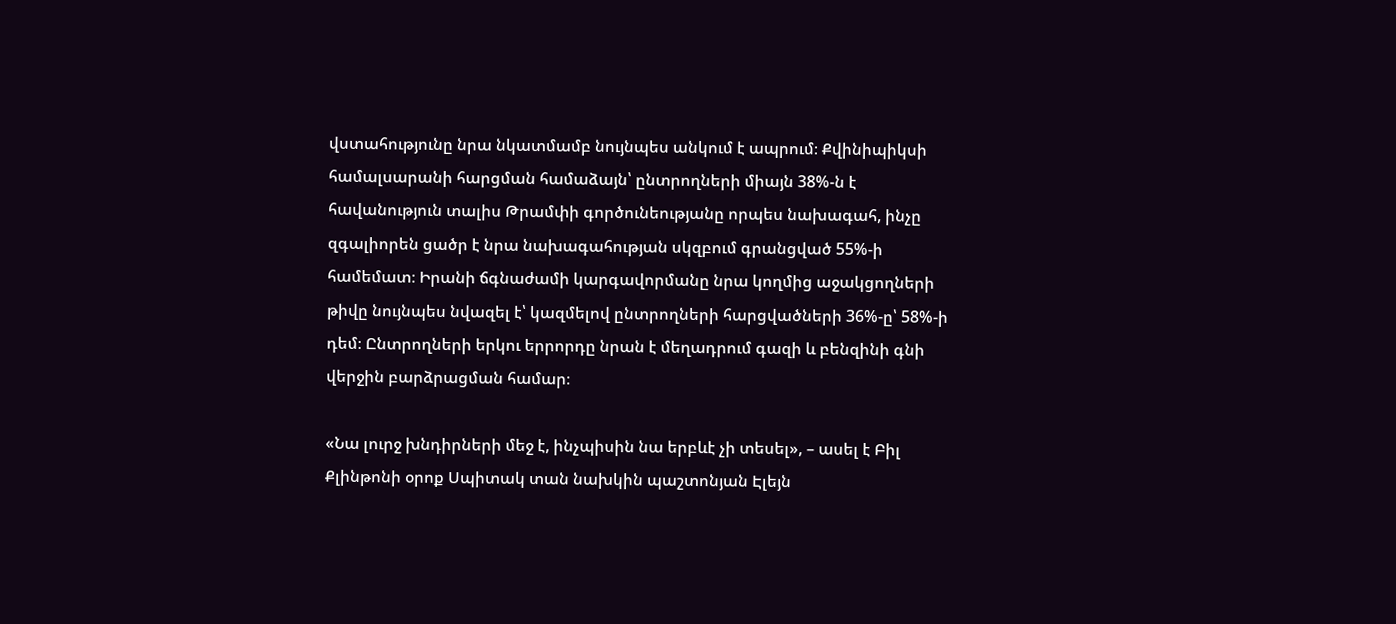վստահությունը նրա նկատմամբ նույնպես անկում է ապրում։ Քվինիպիկսի համալսարանի հարցման համաձայն՝ ընտրողների միայն 38%-ն է հավանություն տալիս Թրամփի գործունեությանը որպես նախագահ, ինչը զգալիորեն ցածր է նրա նախագահության սկզբում գրանցված 55%-ի համեմատ։ Իրանի ճգնաժամի կարգավորմանը նրա կողմից աջակցողների թիվը նույնպես նվազել է՝ կազմելով ընտրողների հարցվածների 36%-ը՝ 58%-ի դեմ։ Ընտրողների երկու երրորդը նրան է մեղադրում գազի և բենզինի գնի վերջին բարձրացման համար։

«Նա լուրջ խնդիրների մեջ է, ինչպիսին նա երբևէ չի տեսել», – ասել է Բիլ Քլինթոնի օրոք Սպիտակ տան նախկին պաշտոնյան Էլեյն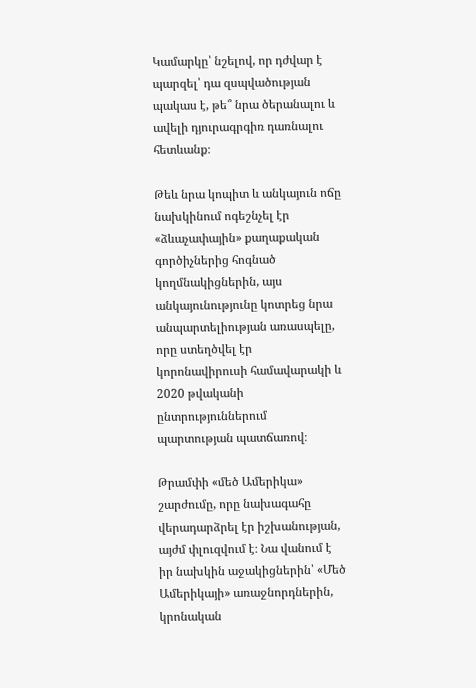Կամարկը՝ նշելով, որ դժվար է պարզել՝ դա զսպվածության պակաս է, թե՞ նրա ծերանալու և ավելի դյուրագրգիռ դառնալու հետևանք։

Թեև նրա կոպիտ և անկայուն ոճը նախկինում ոգեշնչել էր «ձևաչափային» քաղաքական գործիչներից հոգնած կողմնակիցներին, այս անկայունությունը կոտրեց նրա անպարտելիության առասպելը, որը ստեղծվել էր կորոնավիրուսի համավարակի և 2020 թվականի ընտրություններում պարտության պատճառով։

Թրամփի «մեծ Ամերիկա» շարժումը, որը նախագահը վերադարձրել էր իշխանության, այժմ փլուզվում է։ Նա վանում է իր նախկին աջակիցներին՝ «Մեծ Ամերիկայի» առաջնորդներին, կրոնական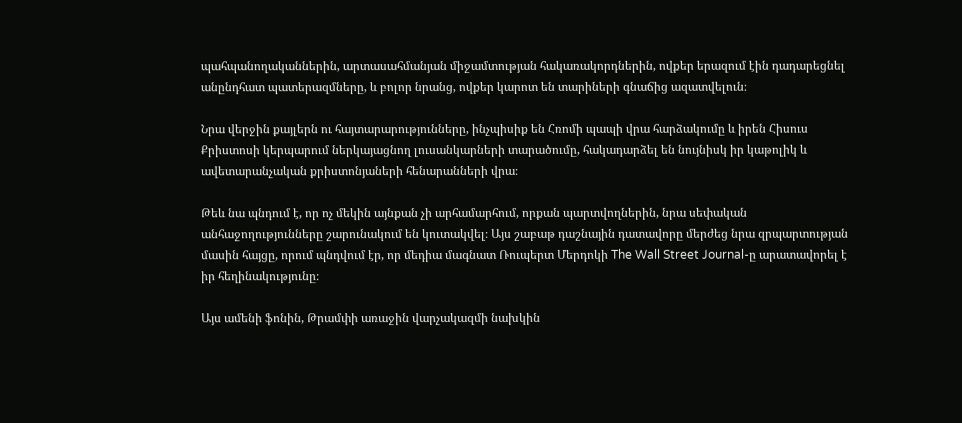պահպանողականներին, արտասահմանյան միջամտության հակառակորդներին, ովքեր երազում էին դադարեցնել անընդհատ պատերազմները, և բոլոր նրանց, ովքեր կարոտ են տարիների գնաճից ազատվելուն։

Նրա վերջին քայլերն ու հայտարարությունները, ինչպիսիք են Հռոմի պապի վրա հարձակումը և իրեն Հիսուս Քրիստոսի կերպարում ներկայացնող լուսանկարների տարածումը, հակադարձել են նույնիսկ իր կաթոլիկ և ավետարանչական քրիստոնյաների հենարանների վրա։

Թեև նա պնդում է, որ ոչ մեկին այնքան չի արհամարհում, որքան պարտվողներին, նրա սեփական անհաջողությունները շարունակում են կուտակվել։ Այս շաբաթ դաշնային դատավորը մերժեց նրա զրպարտության մասին հայցը, որում պնդվում էր, որ մեդիա մագնատ Ռուպերտ Մերդոկի The Wall Street Journal-ը արատավորել է իր հեղինակությունը։

Այս ամենի ֆոնին, Թրամփի առաջին վարչակազմի նախկին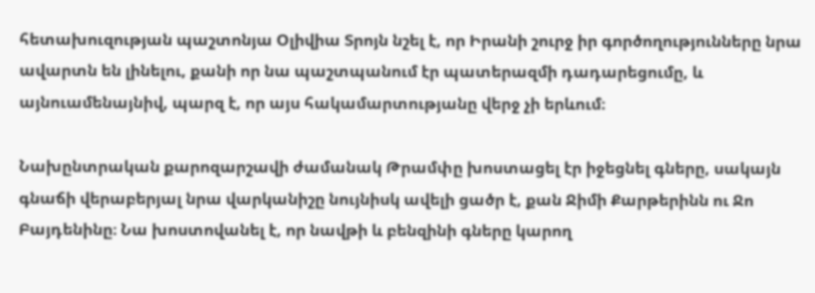հետախուզության պաշտոնյա Օլիվիա Տրոյն նշել է, որ Իրանի շուրջ իր գործողությունները նրա ավարտն են լինելու, քանի որ նա պաշտպանում էր պատերազմի դադարեցումը, և այնուամենայնիվ, պարզ է, որ այս հակամարտությանը վերջ չի երևում։

Նախընտրական քարոզարշավի ժամանակ Թրամփը խոստացել էր իջեցնել գները, սակայն գնաճի վերաբերյալ նրա վարկանիշը նույնիսկ ավելի ցածր է, քան Ջիմի Քարթերինն ու Ջո Բայդենինը։ Նա խոստովանել է, որ նավթի և բենզինի գները կարող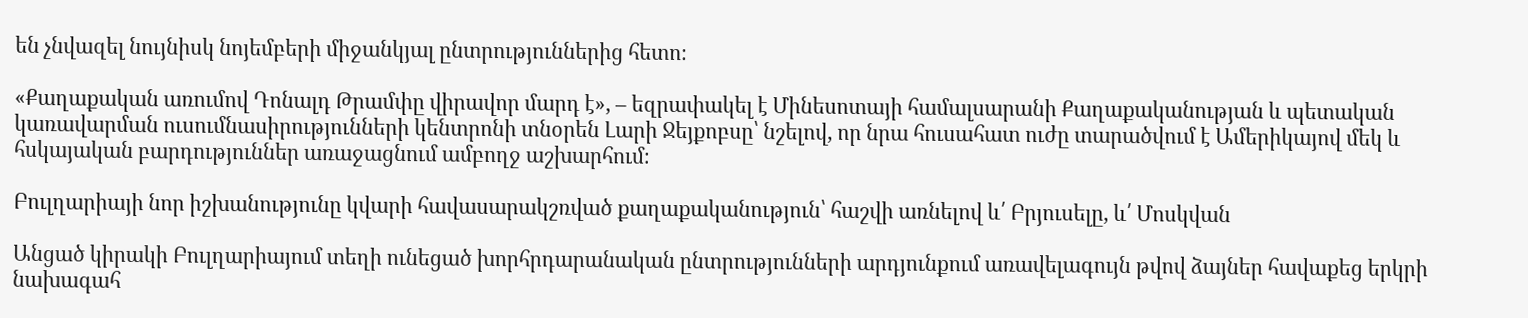են չնվազել նույնիսկ նոյեմբերի միջանկյալ ընտրություններից հետո։

«Քաղաքական առումով Դոնալդ Թրամփը վիրավոր մարդ է», – եզրափակել է Մինեսոտայի համալսարանի Քաղաքականության և պետական կառավարման ուսումնասիրությունների կենտրոնի տնօրեն Լարի Ջեյքոբսը՝ նշելով, որ նրա հուսահատ ուժը տարածվում է Ամերիկայով մեկ և հսկայական բարդություններ առաջացնում ամբողջ աշխարհում։

Բուլղարիայի նոր իշխանությունը կվարի հավասարակշռված քաղաքականություն՝ հաշվի առնելով և՛ Բրյուսելը, և՛ Մոսկվան

Անցած կիրակի Բուլղարիայում տեղի ունեցած խորհրդարանական ընտրությունների արդյունքում առավելագույն թվով ձայներ հավաքեց երկրի նախագահ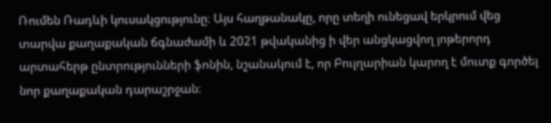Ռումեն Ռադևի կուսակցությունը։ Այս հաղթանակը, որը տեղի ունեցավ երկրում վեց տարվա քաղաքական ճգնաժամի և 2021 թվականից ի վեր անցկացվող յոթերորդ արտահերթ ընտրությունների ֆոնին, նշանակում է, որ Բուլղարիան կարող է մուտք գործել նոր քաղաքական դարաշրջան։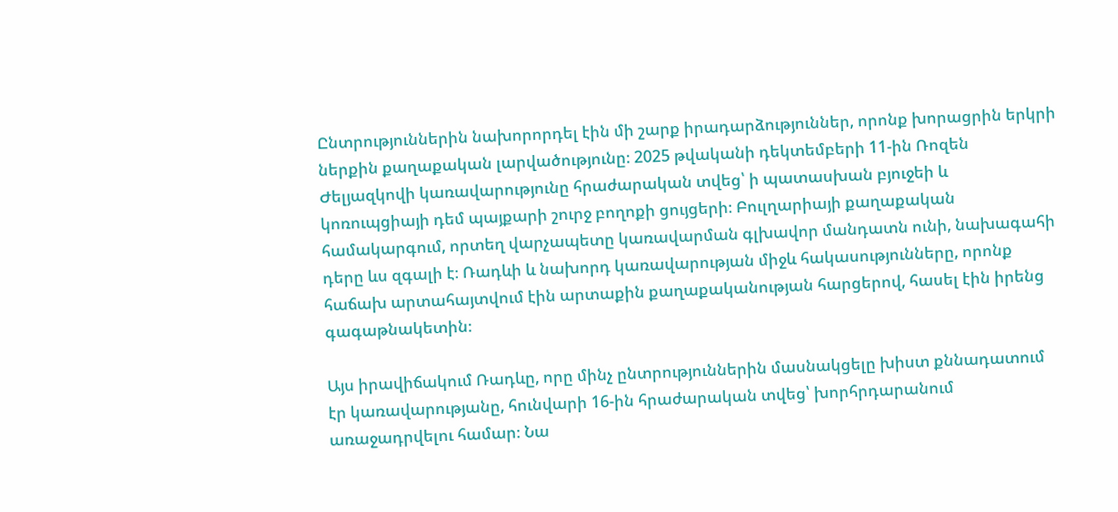Ընտրություններին նախորորդել էին մի շարք իրադարձություններ, որոնք խորացրին երկրի ներքին քաղաքական լարվածությունը։ 2025 թվականի դեկտեմբերի 11-ին Ռոզեն Ժելյազկովի կառավարությունը հրաժարական տվեց՝ ի պատասխան բյուջեի և կոռուպցիայի դեմ պայքարի շուրջ բողոքի ցույցերի։ Բուլղարիայի քաղաքական համակարգում, որտեղ վարչապետը կառավարման գլխավոր մանդատն ունի, նախագահի դերը ևս զգալի է։ Ռադևի և նախորդ կառավարության միջև հակասությունները, որոնք հաճախ արտահայտվում էին արտաքին քաղաքականության հարցերով, հասել էին իրենց գագաթնակետին։

Այս իրավիճակում Ռադևը, որը մինչ ընտրություններին մասնակցելը խիստ քննադատում էր կառավարությանը, հունվարի 16-ին հրաժարական տվեց՝ խորհրդարանում առաջադրվելու համար։ Նա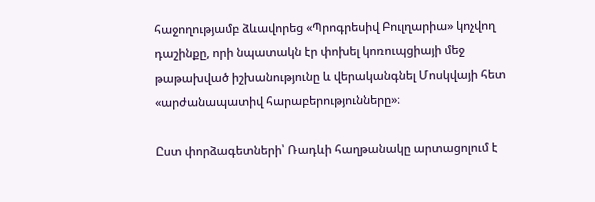հաջողությամբ ձևավորեց «Պրոգրեսիվ Բուլղարիա» կոչվող դաշինքը, որի նպատակն էր փոխել կոռուպցիայի մեջ թաթախված իշխանությունը և վերականգնել Մոսկվայի հետ «արժանապատիվ հարաբերությունները»։

Ըստ փորձագետների՝ Ռադևի հաղթանակը արտացոլում է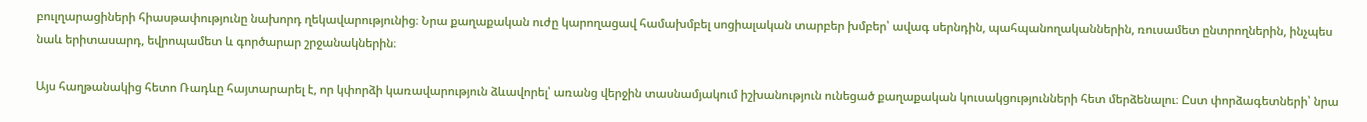բուլղարացիների հիասթափությունը նախորդ ղեկավարությունից։ Նրա քաղաքական ուժը կարողացավ համախմբել սոցիալական տարբեր խմբեր՝ ավագ սերնդին, պահպանողականներին, ռուսամետ ընտրողներին, ինչպես նաև երիտասարդ, եվրոպամետ և գործարար շրջանակներին։

Այս հաղթանակից հետո Ռադևը հայտարարել է, որ կփորձի կառավարություն ձևավորել՝ առանց վերջին տասնամյակում իշխանություն ունեցած քաղաքական կուսակցությունների հետ մերձենալու։ Ըստ փորձագետների՝ նրա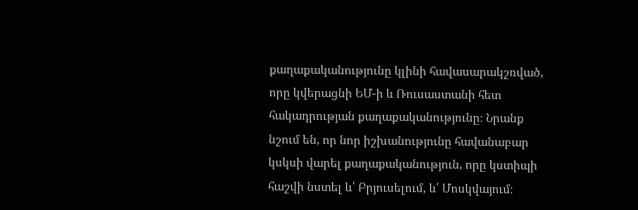քաղաքականությունը կլինի հավասարակշռված, որը կվերացնի ԵՄ-ի և Ռուսաստանի հետ հակադրության քաղաքականությունը։ Նրանք նշում են, որ նոր իշխանությունը հավանաբար կսկսի վարել քաղաքականություն, որը կստիպի հաշվի նստել և՛ Բրյուսելում, և՛ Մոսկվայում։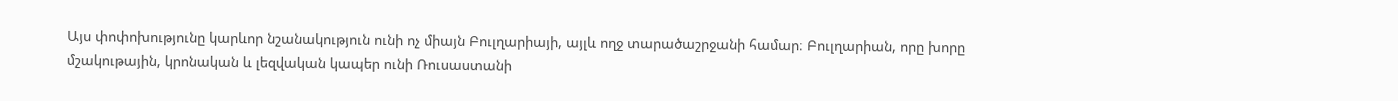Այս փոփոխությունը կարևոր նշանակություն ունի ոչ միայն Բուլղարիայի, այլև ողջ տարածաշրջանի համար։ Բուլղարիան, որը խորը մշակութային, կրոնական և լեզվական կապեր ունի Ռուսաստանի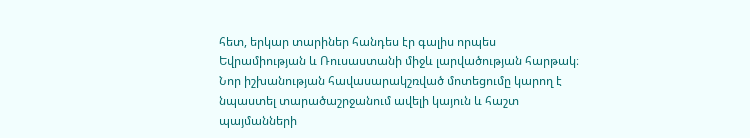հետ, երկար տարիներ հանդես էր գալիս որպես Եվրամիության և Ռուսաստանի միջև լարվածության հարթակ։ Նոր իշխանության հավասարակշռված մոտեցումը կարող է նպաստել տարածաշրջանում ավելի կայուն և հաշտ պայմանների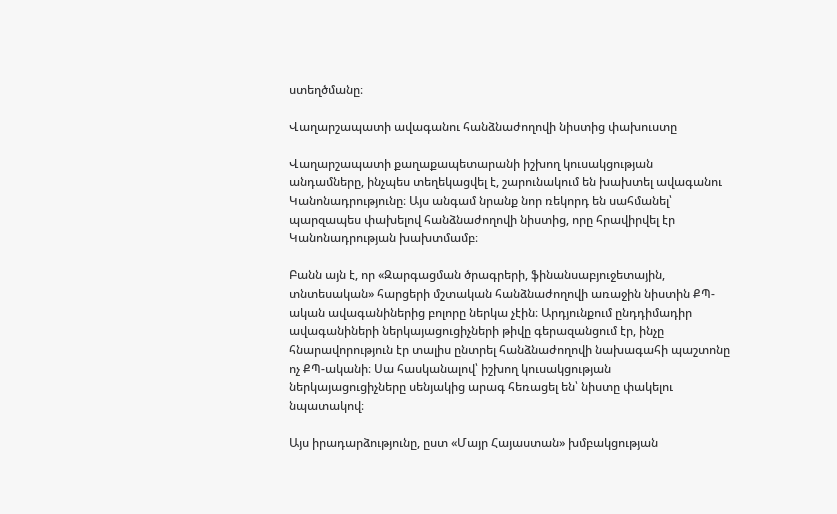ստեղծմանը։

Վաղարշապատի ավագանու հանձնաժողովի նիստից փախուստը

Վաղարշապատի քաղաքապետարանի իշխող կուսակցության անդամները, ինչպես տեղեկացվել է, շարունակում են խախտել ավագանու Կանոնադրությունը։ Այս անգամ նրանք նոր ռեկորդ են սահմանել՝ պարզապես փախելով հանձնաժողովի նիստից, որը հրավիրվել էր Կանոնադրության խախտմամբ։

Բանն այն է, որ «Զարգացման ծրագրերի, ֆինանսաբյուջետային, տնտեսական» հարցերի մշտական հանձնաժողովի առաջին նիստին ՔՊ-ական ավագանիներից բոլորը ներկա չէին։ Արդյունքում ընդդիմադիր ավագանիների ներկայացուցիչների թիվը գերազանցում էր, ինչը հնարավորություն էր տալիս ընտրել հանձնաժողովի նախագահի պաշտոնը ոչ ՔՊ-ականի։ Սա հասկանալով՝ իշխող կուսակցության ներկայացուցիչները սենյակից արագ հեռացել են՝ նիստը փակելու նպատակով։

Այս իրադարձությունը, ըստ «Մայր Հայաստան» խմբակցության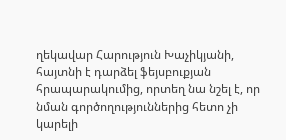ղեկավար Հարություն Խաչիկյանի, հայտնի է դարձել ֆեյսբուքյան հրապարակումից, որտեղ նա նշել է, որ նման գործողություններից հետո չի կարելի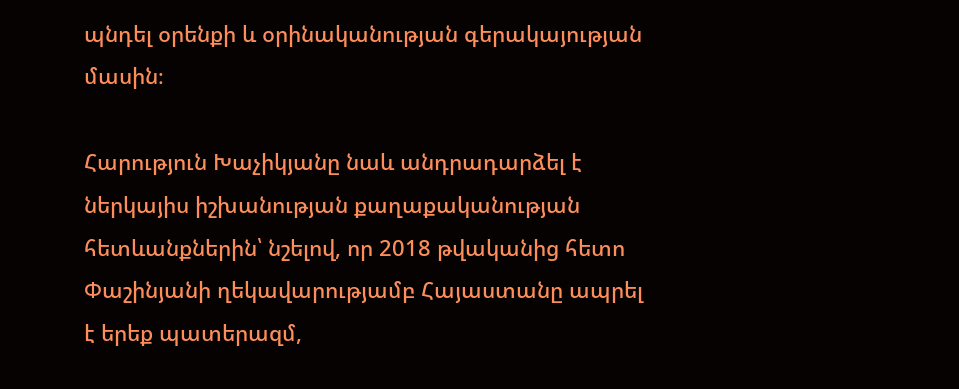պնդել օրենքի և օրինականության գերակայության մասին։

Հարություն Խաչիկյանը նաև անդրադարձել է ներկայիս իշխանության քաղաքականության հետևանքներին՝ նշելով, որ 2018 թվականից հետո Փաշինյանի ղեկավարությամբ Հայաստանը ապրել է երեք պատերազմ,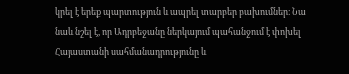կրել է երեք պարտություն և ապրել տարբեր բախումներ։ Նա նաև նշել է, որ Ադրբեջանը ներկայում պահանջում է փոխել Հայաստանի սահմանադրությունը և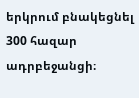երկրում բնակեցնել 300 հազար ադրբեջանցի։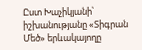Ըստ Խաչիկյանի՝ իշխանությանը «Տիգրան Մեծ» երևակայողը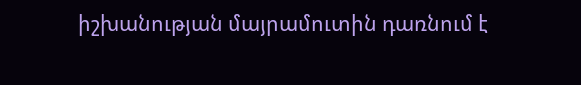իշխանության մայրամուտին դառնում է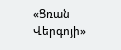«Ցռան Վերգոյի»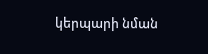կերպարի նման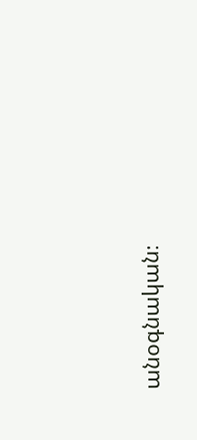անօգնական։